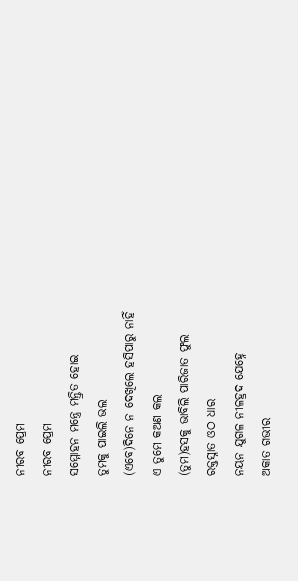ନୀରବ ପ୍ରେମ
ନୀରବ ପ୍ରେମ
ସମ୍ମୋହନ ମନ୍ତ୍ରେ ମନ୍ତ୍ରିତ ହୋଇ
ତୁମକୁ ପାଇଲି ଭଲ
(ଏବେ)ଦିନେ ନ ଦେଖିଲେ ହସିପାରୁ ନାହିଁ
ଏ ତୁମେ କଅଣ କଲ
(ତୁମ)ହସକୁ ଭାବିଲି ପାରିଜାତ ଫୁଲ
ରକ୍ତସ୍ନାତ ଓଠ ଧାର
ନୟନ ଯୁଗଳ ନୀଳହ୍ରଦ ଯେହ୍ନେ
ଅକାତ ଗଭୀର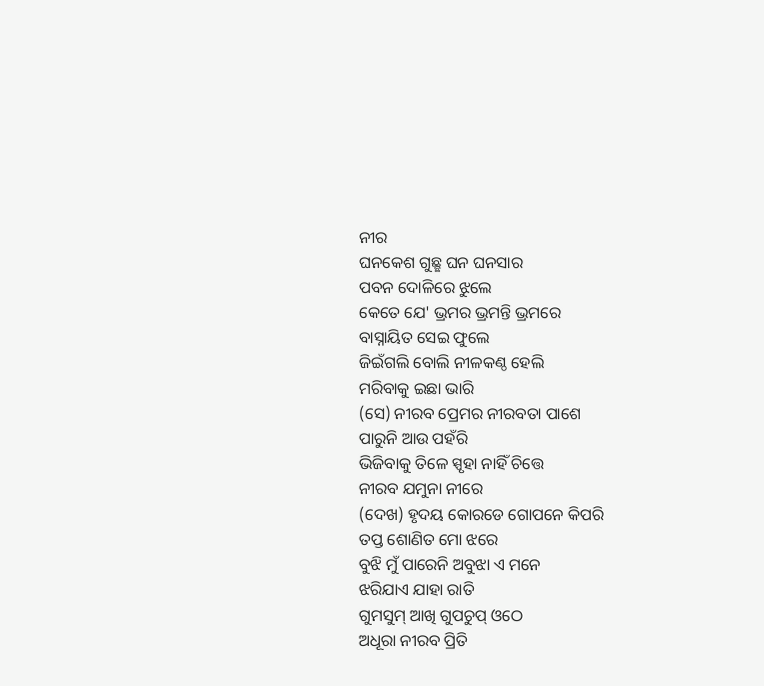ନୀର
ଘନକେଶ ଗୁଛ୍ଛ ଘନ ଘନସାର
ପବନ ଦୋଳିରେ ଝୁଲେ
କେତେ ଯେ' ଭ୍ରମର ଭ୍ରମନ୍ତି ଭ୍ରମରେ
ବାସ୍ନାୟିତ ସେଇ ଫୁଲେ
ଜିଇଁଗଲି ବୋଲି ନୀଳକଣ୍ଠ ହେଲି
ମରିବାକୁ ଇଛା ଭାରି
(ସେ) ନୀରବ ପ୍ରେମର ନୀରବତା ପାଶେ
ପାରୁନି ଆଉ ପହଁରି
ଭିଜିବାକୁ ତିଳେ ସ୍ପୃହା ନାହିଁ ଚିତ୍ତେ
ନୀରବ ଯମୁନା ନୀରେ
(ଦେଖ) ହୃଦୟ କୋରଡେ ଗୋପନେ କିପରି
ତପ୍ତ ଶୋଣିତ ମୋ ଝରେ
ବୁଝି ମୁଁ ପାରେନି ଅବୁଝା ଏ ମନେ
ଝରିଯାଏ ଯାହା ରାତି
ଗୁମସୁମ୍ ଆଖି ଗୁପଚୁପ୍ ଓଠେ
ଅଧୂରା ନୀରବ ପ୍ରିତି